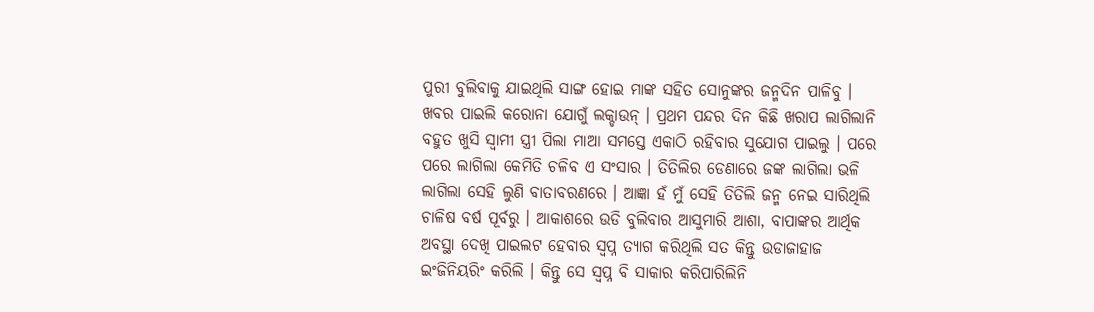ପୁରୀ ବୁଲିବାକୁ ଯାଇଥିଲି ସାଙ୍ଗ ହୋଇ ମାଙ୍କ ସହିତ ସୋନୁଙ୍କର ଜନ୍ମଦିନ ପାଳିବୁ । ଖବର ପାଇଲି କରୋନା ଯୋଗୁଁ ଲକ୍ଡାଉନ୍ । ପ୍ରଥମ ପନ୍ଦର ଦିନ କିଛି ଖରାପ ଲାଗିଲାନି ବହୁତ ଖୁସି ସ୍ୱାମୀ ସ୍ତ୍ରୀ ପିଲା ମାଆ ସମସ୍ତେ ଏକାଠି ରହିବାର ସୁଯୋଗ ପାଇଲୁ । ପରେ ପରେ ଲାଗିଲା କେମିତି ଚଳିବ ଏ ସଂସାର । ତିତିଲିର ଡେଣାରେ ଜଙ୍କ ଲାଗିଲା ଭଳି ଲାଗିଲା ସେହି ଲୁଣି ବାତାବରଣରେ । ଆଜ୍ଞା ହଁ ମୁଁ ସେହି ତିତିଲି ଜନ୍ମ ନେଇ ସାରିଥିଲି ଚାଳିଷ ବର୍ଷ ପୂର୍ବରୁ । ଆକାଶରେ ଉଡି ବୁଲିବାର ଆସୁମାରି ଆଶା, ବାପାଙ୍କର ଆର୍ଥିକ ଅବସ୍ଥା ଦେଖି ପାଇଲଟ ହେବାର ସ୍ୱପ୍ନ ତ୍ୟାଗ କରିଥିଲି ସତ କିନ୍ତୁ ଉଡାଜାହାଜ ଇଂଜିନିୟରିଂ କରିଲି । କିନ୍ତୁ ସେ ସ୍ୱପ୍ନ ବି ସାକାର କରିପାରିଲିନି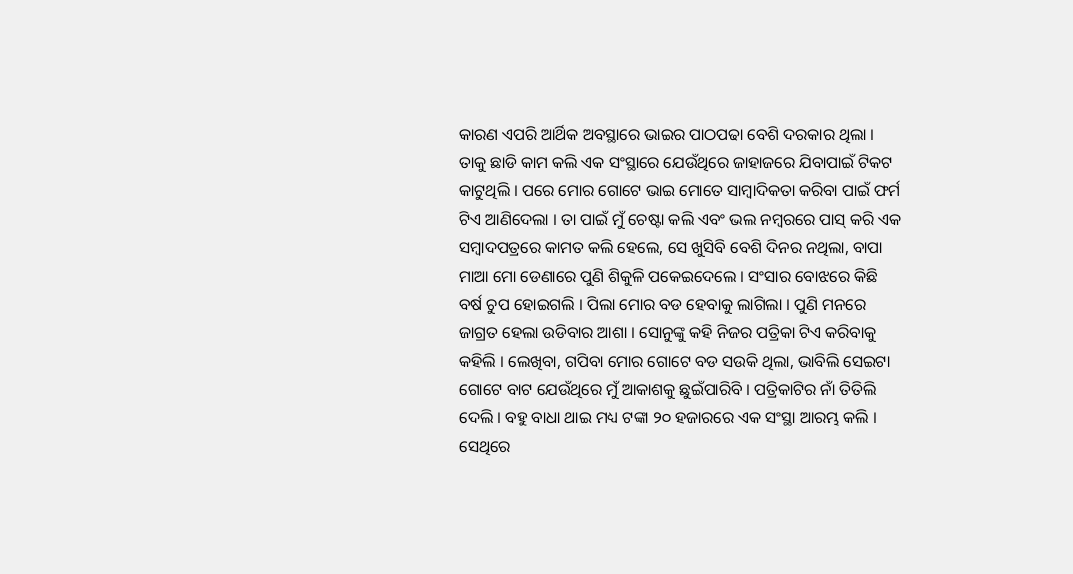କାରଣ ଏପରି ଆର୍ଥିକ ଅବସ୍ଥାରେ ଭାଇର ପାଠପଢା ବେଶି ଦରକାର ଥିଲା । ତାକୁ ଛାଡି କାମ କଲି ଏକ ସଂସ୍ଥାରେ ଯେଉଁଥିରେ ଜାହାଜରେ ଯିବାପାଇଁ ଟିକଟ କାଟୁଥିଲି । ପରେ ମୋର ଗୋଟେ ଭାଇ ମୋତେ ସାମ୍ୱାଦିକତା କରିବା ପାଇଁ ଫର୍ମ ଟିଏ ଆଣିଦେଲା । ତା ପାଇଁ ମୁଁ ଚେଷ୍ଟା କଲି ଏବଂ ଭଲ ନମ୍ୱରରେ ପାସ୍ କରି ଏକ ସମ୍ୱାଦପତ୍ରରେ କାମତ କଲି ହେଲେ, ସେ ଖୁସିବି ବେଶି ଦିନର ନଥିଲା, ବାପା ମାଆ ମୋ ଡେଣାରେ ପୁଣି ଶିକୁଳି ପକେଇଦେଲେ । ସଂସାର ବୋଝରେ କିଛି ବର୍ଷ ଚୁପ ହୋଇଗଲି । ପିଲା ମୋର ବଡ ହେବାକୁ ଲାଗିଲା । ପୁଣି ମନରେ ଜାଗ୍ରତ ହେଲା ଉଡିବାର ଆଶା । ସୋନୁଙ୍କୁ କହି ନିଜର ପତ୍ରିକା ଟିଏ କରିବାକୁ କହିଲି । ଲେଖିବା, ଗପିବା ମୋର ଗୋଟେ ବଡ ସଉକି ଥିଲା, ଭାବିଲି ସେଇଟା ଗୋଟେ ବାଟ ଯେଉଁଥିରେ ମୁଁ ଆକାଶକୁ ଛୁଇଁପାରିବି । ପତ୍ରିକାଟିର ନାଁ ତିତିଲି ଦେଲି । ବହୁ ବାଧା ଥାଇ ମଧ୍ୟ ଟଙ୍କା ୨୦ ହଜାରରେ ଏକ ସଂସ୍ଥା ଆରମ୍ଭ କଲି । ସେଥିରେ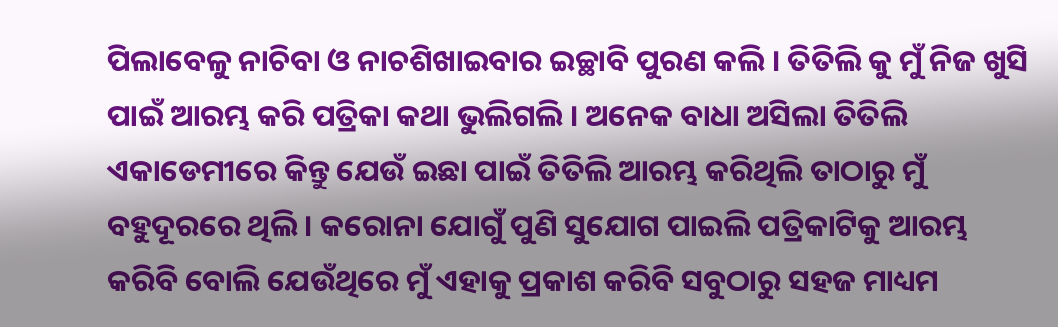ପିଲାବେଳୁ ନାଚିବା ଓ ନାଚଶିଖାଇବାର ଇଚ୍ଛାବି ପୁରଣ କଲି । ତିତିଲି କୁ ମୁଁ ନିଜ ଖୁସି ପାଇଁ ଆରମ୍ଭ କରି ପତ୍ରିକା କଥା ଭୁଲିଗଲି । ଅନେକ ବାଧା ଅସିଲା ତିତିଲି ଏକାଡେମୀରେ କିନ୍ତୁ ଯେଉଁ ଇଛା ପାଇଁ ତିତିଲି ଆରମ୍ଭ କରିଥିଲି ତାଠାରୁ ମୁଁ ବହୁଦୂରରେ ଥିଲି । କରୋନା ଯୋଗୁଁ ପୁଣି ସୁଯୋଗ ପାଇଲି ପତ୍ରିକାଟିକୁ ଆରମ୍ଭ କରିବି ବୋଲି ଯେଉଁଥିରେ ମୁଁ ଏହାକୁ ପ୍ରକାଶ କରିବି ସବୁଠାରୁ ସହଜ ମାଧ୍ୟମ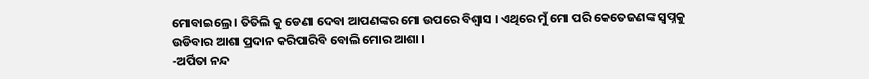ମୋବାଇଲ୍ରେ । ତିତିଲି କୁ ଡେଣା ଦେବା ଆପଣଙ୍କର ମୋ ଉପରେ ବିଶ୍ୱାସ । ଏଥିରେ ମୁଁ ମୋ ପରି କେତେଜଣଙ୍କ ସ୍ୱପ୍ନକୁ ଉଡିବାର ଆଶା ପ୍ରଦାନ କରିପାରିବି ବୋଲି ମୋର ଆଶା ।
-ଅର୍ପିତା ନନ୍ଦ